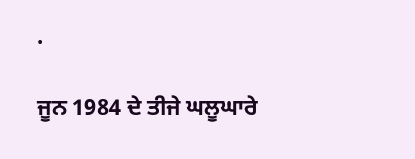.

ਜੂਨ 1984 ਦੇ ਤੀਜੇ ਘਲੂਘਾਰੇ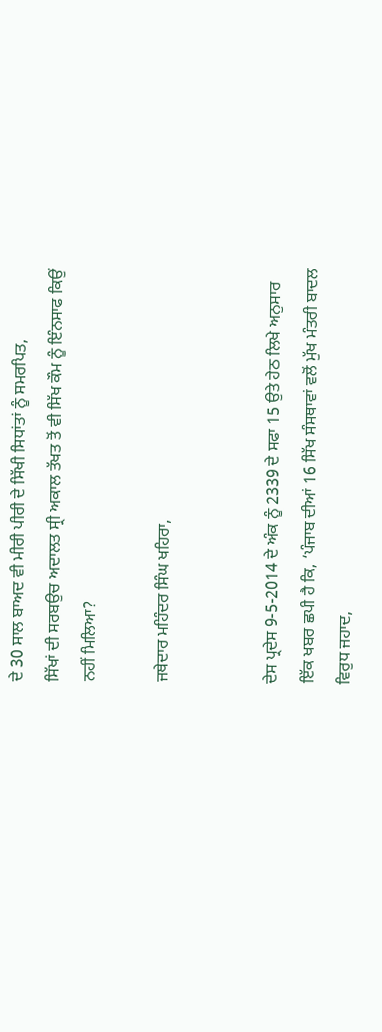ਦੇ 30 ਸਾਲ ਬਾਅਦ ਵੀ ਮੀਰੀ ਪੀਰੀ ਦੇ ਸਿੱਖੀ ਸਿਧਾਂਤਾਂ ਨੂੰ ਸਮਰਪਿਤ,
ਸਿੱਖਾਂ ਦੀ ਸਰਬਉਚ ਅਦਾਲਤ ਸ੍ਰੀ ਅਕਾਲ ਤੱਖਤ ਤੋਂ ਵੀ ਸਿੱਖ ਕੌਮ ਨੂੰ ਇੰਨਸਾਫ ਕਿਉਂ ਨਹੀਂ ਮਿਲਿਆ?

ਜਥੇਦਾਰ ਮਹਿੰਦਰ ਸਿੰਘ ਖਹਿਰਾ,


ਦੇਸ ਪ੍ਰਦੇਸ 9-5-2014 ਦੇ ਅੰਕ ਨੂੰ 2339 ਦੇ ਸਫਾ 15 ਉਤੇ ਹੇਠ ਲਿਖੇ ਅਨੁਸਾਰ ਇੱਕ ਖਬਰ ਛਪੀ ਹੈ ਕਿ, ‘ਪੰਜਾਬ ਦੀਆਂ 16 ਸਿੱਖ ਸੰਸਥਾਵਾਂ ਵਲੋਂ ਮੁੱਖ ਮੰਤਰੀ ਬਾਦਲ ਵਿਰੁਧ ਜਹਾਦ,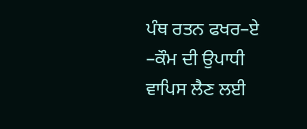ਪੰਥ ਰਤਨ ਫਖਰ–ਏ –ਕੌਮ ਦੀ ਉਪਾਧੀ ਵਾਪਿਸ ਲੈਣ ਲਈ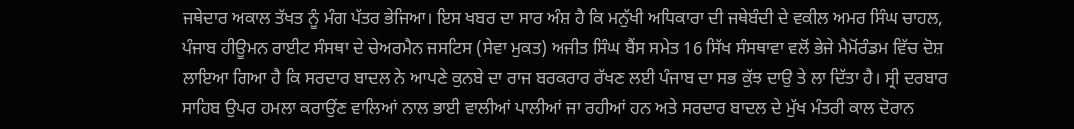ਜਥੇਦਾਰ ਅਕਾਲ ਤੱਖਤ ਨੂੰ ਮੰਗ ਪੱਤਰ ਭੇਜਿਆ। ਇਸ ਖਬਰ ਦਾ ਸਾਰ ਅੰਸ਼ ਹੈ ਕਿ ਮਨੁੱਖੀ ਅਧਿਕਾਰਾ ਦੀ ਜਥੇਬੰਦੀ ਦੇ ਵਕੀਲ ਅਮਰ ਸਿੰਘ ਚਾਹਲ, ਪੰਜਾਬ ਹੀਊਮਨ ਰਾਈਟ ਸੰਸਥਾ ਦੇ ਚੇਅਰਮੈਨ ਜਸਟਿਸ (ਸੇਵਾ ਮੁਕਤ) ਅਜੀਤ ਸਿੰਘ ਬੈਂਸ ਸਮੇਤ 16 ਸਿੱਖ ਸੰਸਥਾਵਾ ਵਲੋਂ ਭੇਜੇ ਮੈਮੋਂਰੰਡਮ ਵਿੱਚ ਦੋਸ਼ ਲਾਇਆ ਗਿਆ ਹੈ ਕਿ ਸਰਦਾਰ ਬਾਦਲ ਨੇ ਆਪਣੇ ਕੁਨਬੇ ਦਾ ਰਾਜ ਬਰਕਰਾਰ ਰੱਖਣ ਲਈ ਪੰਜਾਬ ਦਾ ਸਭ ਕੁੱਝ ਦਾਉ ਤੇ ਲਾ ਦਿੱਤਾ ਹੈ। ਸ੍ਰੀ ਦਰਬਾਰ ਸਾਹਿਬ ਉਪਰ ਹਮਲਾ ਕਰਾਉਂਣ ਵਾਲਿਆਂ ਨਾਲ ਭਾਈ ਵਾਲੀਆਂ ਪਾਲੀਆਂ ਜਾ ਰਹੀਆਂ ਹਨ ਅਤੇ ਸਰਦਾਰ ਬਾਦਲ ਦੇ ਮੁੱਖ ਮੰਤਰੀ ਕਾਲ ਦੋਰਾਨ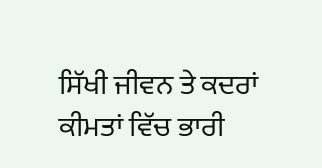ਸਿੱਖੀ ਜੀਵਨ ਤੇ ਕਦਰਾਂ ਕੀਮਤਾਂ ਵਿੱਚ ਭਾਰੀ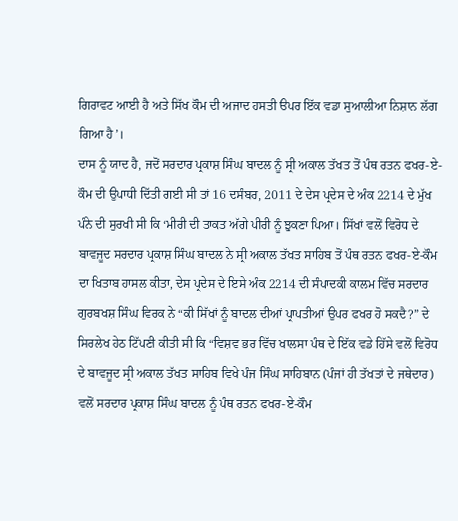ਗਿਰਾਵਟ ਆਈ ਹੈ ਅਤੇ ਸਿੱਖ ਕੌਮ ਦੀ ਅਜਾਦ ਹਸਤੀ ੳਪਰ ਇੱਕ ਵਡਾ ਸੁਆਲੀਆ ਨਿਸ਼ਾਨ ਲੱਗ ਗਿਆ ਹੈ’।
ਦਾਸ ਨੂੰ ਯਾਦ ਹੈ, ਜਦੋਂ ਸਰਦਾਰ ਪ੍ਰਕਾਸ਼ ਸਿੰਘ ਬਾਦਲ ਨੂੰ ਸ੍ਰੀ ਅਕਾਲ ਤੱਖਤ ਤੋਂ ਪੰਥ ਰਤਨ ਫਖਰ-ਏ-ਕੌਮ ਦੀ ਉਪਾਧੀ ਦਿੱਤੀ ਗਈ ਸੀ ਤਾਂ 16 ਦਸੰਬਰ, 2011 ਦੇ ਦੇਸ ਪ੍ਰਦੇਸ ਦੇ ਅੰਕ 2214 ਦੇ ਮੁੱਖ ਪੰਨੇ ਦੀ ਸੁਰਖੀ ਸੀ ਕਿ ‘ਮੀਰੀ ਦੀ ਤਾਕਤ ਅੱਗੇ ਪੀਰੀ ਨੂੰ ਝੁਕਣਾ ਪਿਆ। ਸਿੱਖਾਂ ਵਲੋਂ ਵਿਰੋਧ ਦੇ ਬਾਵਜੂਦ ਸਰਦਾਰ ਪ੍ਰਕਾਸ਼ ਸਿੰਘ ਬਾਦਲ ਨੇ ਸ੍ਰੀ ਅਕਾਲ ਤੱਖਤ ਸਾਹਿਬ ਤੋਂ ਪੰਥ ਰਤਨ ਫਖਰ-ਏ-ਕੌਮ ਦਾ ਖਿਤਾਬ ਹਾਸਲ ਕੀਤਾ, ਦੇਸ ਪ੍ਰਦੇਸ ਦੇ ਇਸੇ ਅੰਕ 2214 ਦੀ ਸੰਪਾਦਕੀ ਕਾਲਮ ਵਿੱਚ ਸਰਦਾਰ ਗੁਰਬਖਸ਼ ਸਿੰਘ ਵਿਰਕ ਨੇ “ਕੀ ਸਿੱਖਾਂ ਨੂੰ ਬਾਦਲ ਦੀਆਂ ਪ੍ਰਾਪਤੀਆਂ ਉਪਰ ਫਖਰ ਹੋ ਸਕਦੈ?” ਦੇ ਸਿਰਲੇਖ ਹੇਠ ਟਿੱਪਣੀ ਕੀਤੀ ਸੀ ਕਿ “ਵਿਸ਼ਵ ਭਰ ਵਿੱਚ ਖਾਲਸਾ ਪੰਥ ਦੇ ਇੱਕ ਵਡੇ ਹਿੱਸੇ ਵਲੋਂ ਵਿਰੋਧ ਦੇ ਬਾਵਜੂਦ ਸ੍ਰੀ ਅਕਾਲ ਤੱਖਤ ਸਾਹਿਬ ਵਿਖੇ ਪੰਜ ਸਿੰਘ ਸਾਹਿਬਾਨ (ਪੰਜਾਂ ਹੀ ਤੱਖਤਾਂ ਦੇ ਜਥੇਦਾਰ) ਵਲੋਂ ਸਰਦਾਰ ਪ੍ਰਕਾਸ਼ ਸਿੰਘ ਬਾਦਲ ਨੂੰ ਪੰਥ ਰਤਨ ਫਖਰ-ਏ-ਕੌਮ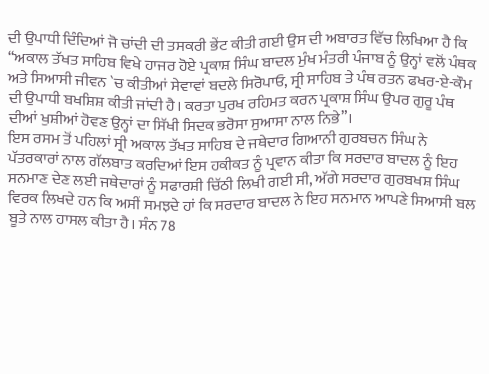ਦੀ ਉਪਾਧੀ ਦਿੰਦਿਆਂ ਜੋ ਚਾਂਦੀ ਦੀ ਤਸਕਰੀ ਭੇਂਟ ਕੀਤੀ ਗਈ ਉਸ ਦੀ ਅਬਾਰਤ ਵਿੱਚ ਲਿਖਿਆ ਹੈ ਕਿ “ਅਕਾਲ ਤੱਖਤ ਸਾਹਿਬ ਵਿਖੇ ਹਾਜਰ ਹੋਏ ਪ੍ਰਕਾਸ਼ ਸਿੰਘ ਬਾਦਲ ਮੁੰਖ ਮੰਤਰੀ ਪੰਜਾਬ ਨੂੰ ਉਨ੍ਹਾਂ ਵਲੋਂ ਪੰਥਕ ਅਤੇ ਸਿਆਸੀ ਜੀਵਨ `ਚ ਕੀਤੀਆਂ ਸੇਵਾਵਾਂ ਬਦਲੇ ਸਿਰੋਪਾਓ, ਸ੍ਰੀ ਸਾਹਿਬ ਤੇ ਪੰਥ ਰਤਨ ਫਖਰ-ਏ-ਕੌਮ ਦੀ ਉਪਾਧੀ ਬਖਸ਼ਿਸ਼ ਕੀਤੀ ਜਾਂਦੀ ਹੈ। ਕਰਤਾ ਪੁਰਖ ਰਹਿਮਤ ਕਰਨ ਪ੍ਰਕਾਸ਼ ਸਿੰਘ ਉਪਰ ਗੁਰੂ ਪੰਥ ਦੀਆਂ ਖੁਸ਼ੀਆਂ ਹੋਵਣ ਉਨ੍ਹਾਂ ਦਾ ਸਿੱਖੀ ਸਿਦਕ ਭਰੋਸਾ ਸੁਆਸਾ ਨਾਲ ਨਿਭੇ”।
ਇਸ ਰਸਮ ਤੋਂ ਪਹਿਲਾਂ ਸ੍ਰੀ ਅਕਾਲ ਤੱਖਤ ਸਾਹਿਬ ਦੇ ਜਥੇਦਾਰ ਗਿਆਨੀ ਗੁਰਬਚਨ ਸਿੰਘ ਨੇ ਪੱਤਰਕਾਰਾਂ ਨਾਲ ਗੱਲਬਾਤ ਕਰਦਿਆਂ ਇਸ ਹਕੀਕਤ ਨੂੰ ਪ੍ਰਵਾਨ ਕੀਤਾ ਕਿ ਸਰਦਾਰ ਬਾਦਲ ਨੂੰ ਇਹ ਸਨਮਾਣ ਦੇਣ ਲਈ ਜਥੇਦਾਰਾਂ ਨੂੰ ਸਫਾਰਸ਼ੀ ਚਿੱਠੀ ਲਿਖੀ ਗਈ ਸੀ, ਅੱਗੇ ਸਰਦਾਰ ਗੁਰਬਖਸ਼ ਸਿੰਘ ਵਿਰਕ ਲਿਖਦੇ ਹਨ ਕਿ ਅਸੀਂ ਸਮਝਦੇ ਹਾਂ ਕਿ ਸਰਦਾਰ ਬਾਦਲ ਨੇ ਇਹ ਸਨਮਾਨ ਆਪਣੇ ਸਿਆਸੀ ਬਲ ਬੂਤੇ ਨਾਲ ਹਾਸਲ ਕੀਤਾ ਹੈ। ਸੰਨ 78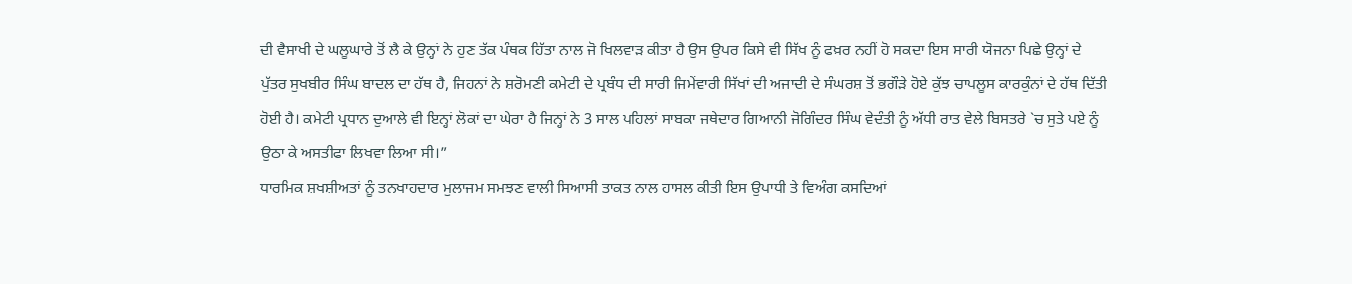ਦੀ ਵੈਸਾਖੀ ਦੇ ਘਲੂਘਾਰੇ ਤੋਂ ਲੈ ਕੇ ਉਨ੍ਹਾਂ ਨੇ ਹੁਣ ਤੱਕ ਪੰਥਕ ਹਿੱਤਾ ਨਾਲ ਜੋ ਖਿਲਵਾੜ ਕੀਤਾ ਹੈ ਉਸ ਉਪਰ ਕਿਸੇ ਵੀ ਸਿੱਖ ਨੂੰ ਫਖ਼ਰ ਨਹੀਂ ਹੋ ਸਕਦਾ ਇਸ ਸਾਰੀ ਯੋਜਨਾ ਪਿਛੇ ਉਨ੍ਹਾਂ ਦੇ ਪੁੱਤਰ ਸੁਖਬੀਰ ਸਿੰਘ ਬਾਦਲ ਦਾ ਹੱਥ ਹੈ, ਜਿਹਨਾਂ ਨੇ ਸ਼ਰੋਮਣੀ ਕਮੇਟੀ ਦੇ ਪ੍ਰਬੰਧ ਦੀ ਸਾਰੀ ਜਿਮੇਂਵਾਰੀ ਸਿੱਖਾਂ ਦੀ ਅਜਾਦੀ ਦੇ ਸੰਘਰਸ਼ ਤੋਂ ਭਗੌੜੇ ਹੋਏ ਕੁੱਝ ਚਾਪਲੂਸ ਕਾਰਕੁੰਨਾਂ ਦੇ ਹੱਥ ਦਿੱਤੀ ਹੋਈ ਹੈ। ਕਮੇਟੀ ਪ੍ਰਧਾਨ ਦੁਆਲੇ ਵੀ ਇਨ੍ਹਾਂ ਲੋਕਾਂ ਦਾ ਘੇਰਾ ਹੈ ਜਿਨ੍ਹਾਂ ਨੇ 3 ਸਾਲ ਪਹਿਲਾਂ ਸਾਬਕਾ ਜਥੇਦਾਰ ਗਿਆਨੀ ਜੋਗਿੰਦਰ ਸਿੰਘ ਵੇਦੰਤੀ ਨੂੰ ਅੱਧੀ ਰਾਤ ਵੇਲੇ ਬਿਸਤਰੇ `ਚ ਸੁਤੇ ਪਏ ਨੂੰ ਉਠਾ ਕੇ ਅਸਤੀਫਾ ਲਿਖਵਾ ਲਿਆ ਸੀ।”
ਧਾਰਮਿਕ ਸ਼ਖਸ਼ੀਅਤਾਂ ਨੂੰ ਤਨਖਾਹਦਾਰ ਮੁਲਾਜਮ ਸਮਝਣ ਵਾਲੀ ਸਿਆਸੀ ਤਾਕਤ ਨਾਲ ਹਾਸਲ ਕੀਤੀ ਇਸ ਉਪਾਧੀ ਤੇ ਵਿਅੰਗ ਕਸਦਿਆਂ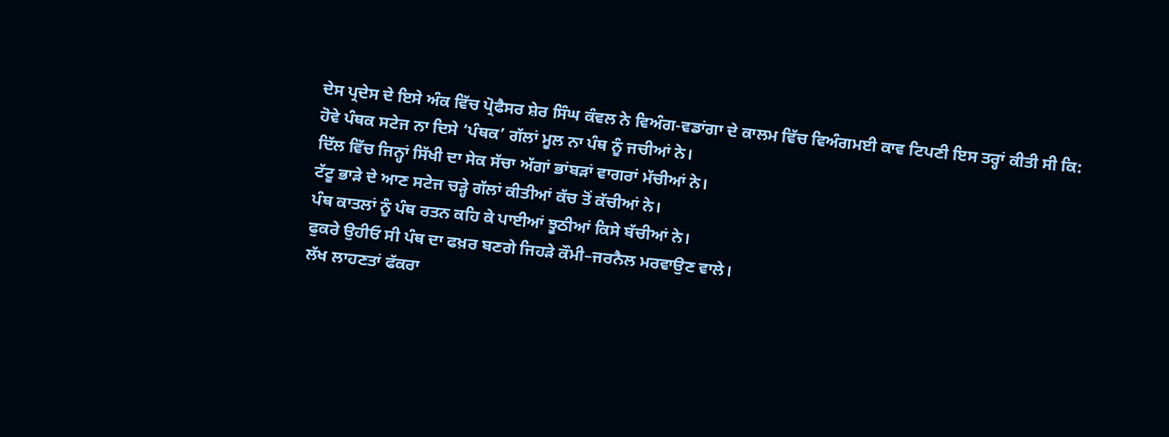ਦੇਸ ਪ੍ਰਦੇਸ ਦੇ ਇਸੇ ਅੰਕ ਵਿੱਚ ਪ੍ਰੋਫੈਸਰ ਸ਼ੇਰ ਸਿੰਘ ਕੰਵਲ ਨੇ ਵਿਅੰਗ-ਵਡਾਂਗਾ ਦੇ ਕਾਲਮ ਵਿੱਚ ਵਿਅੰਗਮਈ ਕਾਵ ਟਿਪਣੀ ਇਸ ਤਰ੍ਹਾਂ ਕੀਤੀ ਸੀ ਕਿ:
ਹੋਵੇ ਪੰਥਕ ਸਟੇਜ ਨਾ ਦਿਸੇ ‘ਪੰਥਕ’ ਗੱਲਾਂ ਮੂਲ ਨਾ ਪੰਥ ਨੂੰ ਜਚੀਆਂ ਨੇ।
ਦਿੱਲ ਵਿੱਚ ਜਿਨ੍ਹਾਂ ਸਿੱਖੀ ਦਾ ਸੇਕ ਸੱਚਾ ਅੱਗਾਂ ਭਾਂਬੜਾਂ ਵਾਗਰਾਂ ਮੱਚੀਆਂ ਨੇ।
ਟੱਟੂ ਭਾੜੇ ਦੇ ਆਣ ਸਟੇਜ ਚੜ੍ਹੇ ਗੱਲਾਂ ਕੀਤੀਆਂ ਕੱਚ ਤੋਂ ਕੱਚੀਆਂ ਨੇ।
ਪੰਥ ਕਾਤਲਾਂ ਨੂੰ ਪੰਥ ਰਤਨ ਕਹਿ ਕੇ ਪਾਈਆਂ ਝੂਠੀਆਂ ਕਿਸੇ ਬੱਚੀਆਂ ਨੇ।
ਫੁਕਰੇ ਉਹੀਓ ਸੀ ਪੰਥ ਦਾ ਫਖ਼ਰ ਬਣਗੇ ਜਿਹੜੇ ਕੌਮੀ–ਜਰਨੈਲ ਮਰਵਾਉਣ ਵਾਲੇ।
ਲੱਖ ਲਾਹਣਤਾਂ ਫੱਕਰਾ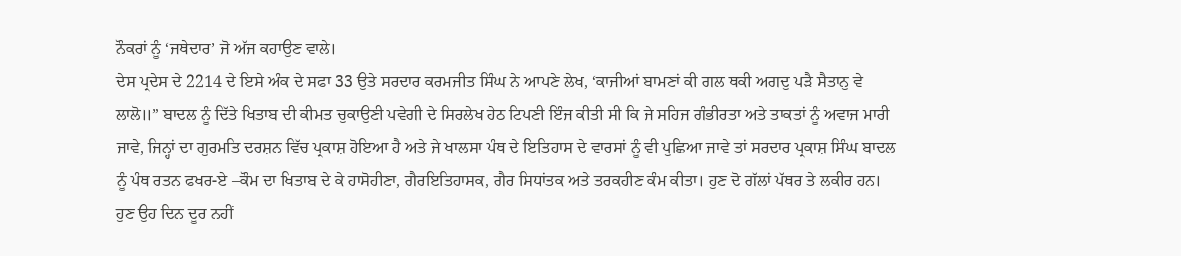ਨੌਕਰਾਂ ਨੂੰ ‘ਜਥੇਦਾਰ’ ਜੋ ਅੱਜ ਕਹਾਉਣ ਵਾਲੇ।
ਦੇਸ ਪ੍ਰਦੇਸ ਦੇ 2214 ਦੇ ਇਸੇ ਅੰਕ ਦੇ ਸਫਾ 33 ਉਤੇ ਸਰਦਾਰ ਕਰਮਜੀਤ ਸਿੰਘ ਨੇ ਆਪਣੇ ਲੇਖ, ‘ਕਾਜੀਆਂ ਬਾਮਣਾਂ ਕੀ ਗਲ ਥਕੀ ਅਗਦੁ ਪੜੈ ਸੈਤਾਨੁ ਵੇ ਲਾਲੋ॥” ਬਾਦਲ ਨੂੰ ਦਿੱਤੇ ਖਿਤਾਬ ਦੀ ਕੀਮਤ ਚੁਕਾਉਣੀ ਪਵੇਗੀ ਦੇ ਸਿਰਲੇਖ ਹੇਠ ਟਿਪਣੀ ਇੰਜ ਕੀਤੀ ਸੀ ਕਿ ਜੇ ਸਹਿਜ ਗੰਭੀਰਤਾ ਅਤੇ ਤਾਕਤਾਂ ਨੂੰ ਅਵਾਜ ਮਾਰੀ ਜਾਵੇ, ਜਿਨ੍ਹਾਂ ਦਾ ਗੁਰਮਤਿ ਦਰਸ਼ਨ ਵਿੱਚ ਪ੍ਰਕਾਸ਼ ਹੋਇਆ ਹੈ ਅਤੇ ਜੇ ਖਾਲਸਾ ਪੰਥ ਦੇ ਇਤਿਹਾਸ ਦੇ ਵਾਰਸਾਂ ਨੂੰ ਵੀ ਪੁਛਿਆ ਜਾਵੇ ਤਾਂ ਸਰਦਾਰ ਪ੍ਰਕਾਸ਼ ਸਿੰਘ ਬਾਦਲ ਨੂੰ ਪੰਥ ਰਤਨ ਫਖਰ-ਏ –ਕੌਮ ਦਾ ਖਿਤਾਬ ਦੇ ਕੇ ਹਾਸੋਹੀਣਾ, ਗੈਰਇਤਿਹਾਸਕ, ਗੈਰ ਸਿਧਾਂਤਕ ਅਤੇ ਤਰਕਹੀਣ ਕੰਮ ਕੀਤਾ। ਹੁਣ ਦੋ ਗੱਲਾਂ ਪੱਥਰ ਤੇ ਲਕੀਰ ਹਨ। ਹੁਣ ਉਹ ਦਿਨ ਦੂਰ ਨਹੀਂ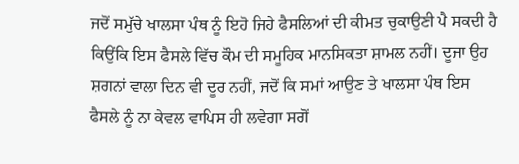ਜਦੋਂ ਸਮੁੱਚੇ ਖਾਲਸਾ ਪੰਥ ਨੂੰ ਇਹੋ ਜਿਹੇ ਫੈਸਲਿਆਂ ਦੀ ਕੀਮਤ ਚੁਕਾਉਣੀ ਪੈ ਸਕਦੀ ਹੈ ਕਿਉਂਕਿ ਇਸ ਫੈਸਲੇ ਵਿੱਚ ਕੌਮ ਦੀ ਸਮੂਹਿਕ ਮਾਨਸਿਕਤਾ ਸ਼ਾਮਲ ਨਹੀਂ। ਦੂਜਾ ਉਹ ਸ਼ਗਨਾਂ ਵਾਲਾ ਦਿਨ ਵੀ ਦੂਰ ਨਹੀਂ, ਜਦੋਂ ਕਿ ਸਮਾਂ ਆਉਣ ਤੇ ਖਾਲਸਾ ਪੰਥ ਇਸ ਫੈਸਲੇ ਨੂੰ ਨਾ ਕੇਵਲ ਵਾਪਿਸ ਹੀ ਲਵੇਗਾ ਸਗੋਂ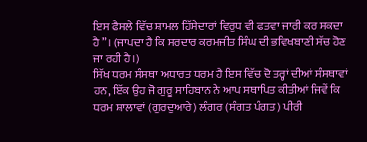ਇਸ ਫੈਸਲੇ ਵਿੱਚ ਸ਼ਾਮਲ ਹਿੱਸੇਦਾਰਾਂ ਵਿਰੁਧ ਵੀ ਫਤਵਾ ਜਾਰੀ ਕਰ ਸਕਦਾ ਹੈ”। (ਜਾਪਦਾ ਹੈ ਕਿ ਸਰਦਾਰ ਕਰਮਜੀਤ ਸਿੰਘ ਦੀ ਭਵਿਖਬਾਣੀ ਸੱਚ ਹੋਣ ਜਾ ਰਹੀ ਹੈ।)
ਸਿੱਖ ਧਰਮ ਸੰਸਥਾ ਅਧਾਰਤ ਧਰਮ ਹੈ ਇਸ ਵਿੱਚ ਦੋ ਤਰ੍ਹਾਂ ਦੀਆਂ ਸੰਸਥਾਵਾਂ ਹਨ, ਇੱਕ ਉਹ ਜੋ ਗੁਰੂ ਸਾਹਿਬਾਨ ਨੇ ਆਪ ਸਥਾਪਿਤ ਕੀਤੀਆਂ ਜਿਵੇਂ ਕਿ ਧਰਮ ਸ਼ਾਲਾਵਾਂ (ਗੁਰਦੁਆਰੇ) ਲੰਗਰ (ਸੰਗਤ ਪੰਗਤ) ਪੀਰੀ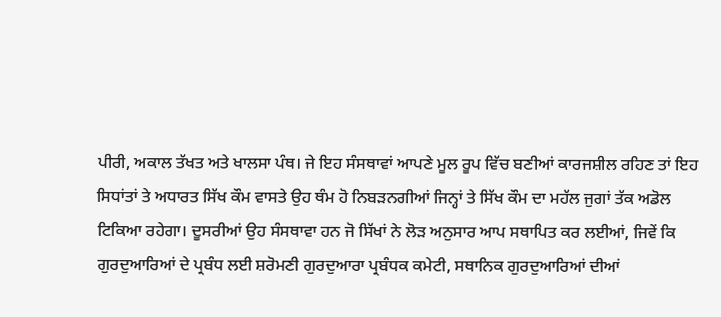ਪੀਰੀ, ਅਕਾਲ ਤੱਖਤ ਅਤੇ ਖਾਲਸਾ ਪੰਥ। ਜੇ ਇਹ ਸੰਸਥਾਵਾਂ ਆਪਣੇ ਮੂਲ ਰੂਪ ਵਿੱਚ ਬਣੀਆਂ ਕਾਰਜਸ਼ੀਲ ਰਹਿਣ ਤਾਂ ਇਹ ਸਿਧਾਂਤਾਂ ਤੇ ਅਧਾਰਤ ਸਿੱਖ ਕੌਮ ਵਾਸਤੇ ਉਹ ਥੰਮ ਹੋ ਨਿਬੜਨਗੀਆਂ ਜਿਨ੍ਹਾਂ ਤੇ ਸਿੱਖ ਕੌਮ ਦਾ ਮਹੱਲ ਜੁਗਾਂ ਤੱਕ ਅਡੋਲ ਟਿਕਿਆ ਰਹੇਗਾ। ਦੂਸਰੀਆਂ ਉਹ ਸੰਸਥਾਵਾ ਹਨ ਜੋ ਸਿੱਖਾਂ ਨੇ ਲੋੜ ਅਨੁਸਾਰ ਆਪ ਸਥਾਪਿਤ ਕਰ ਲਈਆਂ, ਜਿਵੇਂ ਕਿ ਗੁਰਦੁਆਰਿਆਂ ਦੇ ਪ੍ਰਬੰਧ ਲਈ ਸ਼ਰੋਮਣੀ ਗੁਰਦੁਆਰਾ ਪ੍ਰਬੰਧਕ ਕਮੇਟੀ, ਸਥਾਨਿਕ ਗੁਰਦੁਆਰਿਆਂ ਦੀਆਂ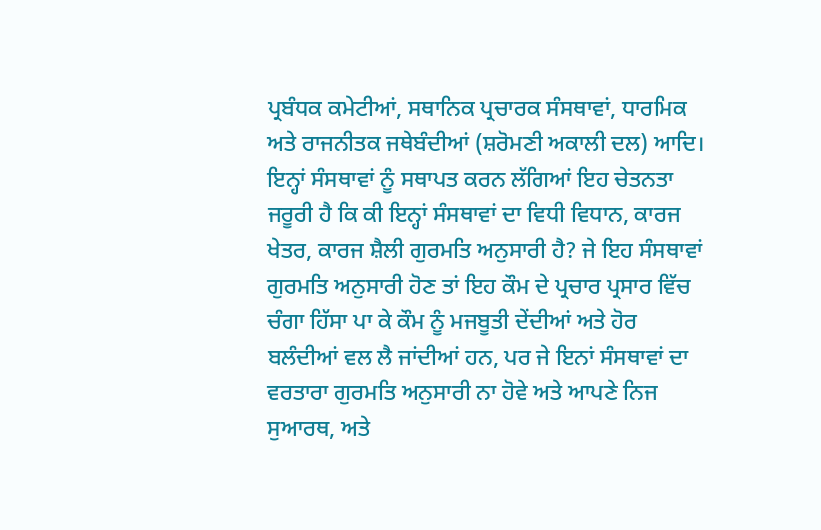ਪ੍ਰਬੰਧਕ ਕਮੇਟੀਆਂ, ਸਥਾਨਿਕ ਪ੍ਰਚਾਰਕ ਸੰਸਥਾਵਾਂ, ਧਾਰਮਿਕ ਅਤੇ ਰਾਜਨੀਤਕ ਜਥੇਬੰਦੀਆਂ (ਸ਼ਰੋਮਣੀ ਅਕਾਲੀ ਦਲ) ਆਦਿ। ਇਨ੍ਹਾਂ ਸੰਸਥਾਵਾਂ ਨੂੰ ਸਥਾਪਤ ਕਰਨ ਲੱਗਿਆਂ ਇਹ ਚੇਤਨਤਾ ਜਰੂਰੀ ਹੈ ਕਿ ਕੀ ਇਨ੍ਹਾਂ ਸੰਸਥਾਵਾਂ ਦਾ ਵਿਧੀ ਵਿਧਾਨ, ਕਾਰਜ ਖੇਤਰ, ਕਾਰਜ ਸ਼ੈਲੀ ਗੁਰਮਤਿ ਅਨੁਸਾਰੀ ਹੈ? ਜੇ ਇਹ ਸੰਸਥਾਵਾਂ ਗੁਰਮਤਿ ਅਨੁਸਾਰੀ ਹੋਣ ਤਾਂ ਇਹ ਕੌਮ ਦੇ ਪ੍ਰਚਾਰ ਪ੍ਰਸਾਰ ਵਿੱਚ ਚੰਗਾ ਹਿੱਸਾ ਪਾ ਕੇ ਕੌਮ ਨੂੰ ਮਜਬੂਤੀ ਦੇਂਦੀਆਂ ਅਤੇ ਹੋਰ ਬਲੰਦੀਆਂ ਵਲ ਲੈ ਜਾਂਦੀਆਂ ਹਨ, ਪਰ ਜੇ ਇਨਾਂ ਸੰਸਥਾਵਾਂ ਦਾ ਵਰਤਾਰਾ ਗੁਰਮਤਿ ਅਨੁਸਾਰੀ ਨਾ ਹੋਵੇ ਅਤੇ ਆਪਣੇ ਨਿਜ ਸੁਆਰਥ, ਅਤੇ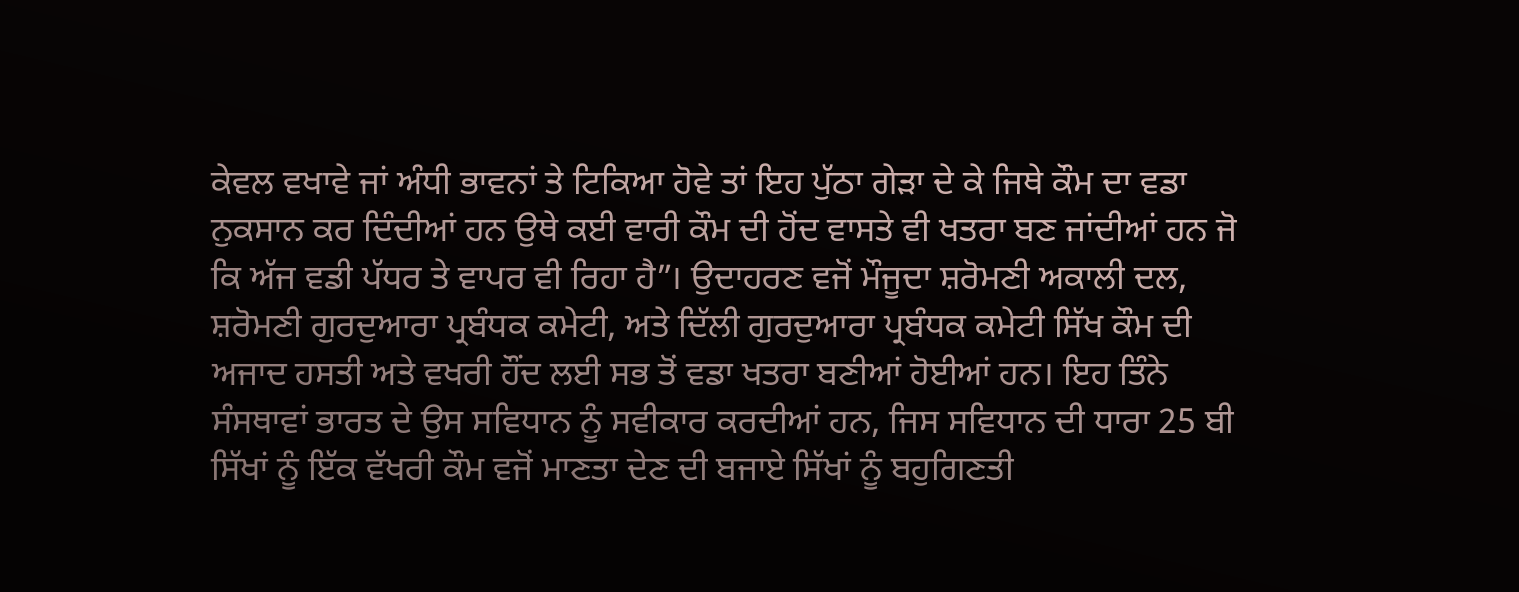ਕੇਵਲ ਵਖਾਵੇ ਜਾਂ ਅੰਧੀ ਭਾਵਨਾਂ ਤੇ ਟਿਕਿਆ ਹੋਵੇ ਤਾਂ ਇਹ ਪੁੱਠਾ ਗੇੜਾ ਦੇ ਕੇ ਜਿਥੇ ਕੌਮ ਦਾ ਵਡਾ ਨੁਕਸਾਨ ਕਰ ਦਿੰਦੀਆਂ ਹਨ ਉਥੇ ਕਈ ਵਾਰੀ ਕੌਮ ਦੀ ਹੋਂਦ ਵਾਸਤੇ ਵੀ ਖਤਰਾ ਬਣ ਜਾਂਦੀਆਂ ਹਨ ਜੋ ਕਿ ਅੱਜ ਵਡੀ ਪੱਧਰ ਤੇ ਵਾਪਰ ਵੀ ਰਿਹਾ ਹੈ”। ਉਦਾਹਰਣ ਵਜੋਂ ਮੌਜੂਦਾ ਸ਼ਰੋਮਣੀ ਅਕਾਲੀ ਦਲ, ਸ਼ਰੋਮਣੀ ਗੁਰਦੁਆਰਾ ਪ੍ਰਬੰਧਕ ਕਮੇਟੀ, ਅਤੇ ਦਿੱਲੀ ਗੁਰਦੁਆਰਾ ਪ੍ਰਬੰਧਕ ਕਮੇਟੀ ਸਿੱਖ ਕੌਮ ਦੀ ਅਜਾਦ ਹਸਤੀ ਅਤੇ ਵਖਰੀ ਹੌਂਦ ਲਈ ਸਭ ਤੋਂ ਵਡਾ ਖਤਰਾ ਬਣੀਆਂ ਹੋਈਆਂ ਹਨ। ਇਹ ਤਿੰਨੇ ਸੰਸਥਾਵਾਂ ਭਾਰਤ ਦੇ ਉਸ ਸਵਿਧਾਨ ਨੂੰ ਸਵੀਕਾਰ ਕਰਦੀਆਂ ਹਨ, ਜਿਸ ਸਵਿਧਾਨ ਦੀ ਧਾਰਾ 25 ਬੀ ਸਿੱਖਾਂ ਨੂੰ ਇੱਕ ਵੱਖਰੀ ਕੌਮ ਵਜੋਂ ਮਾਣਤਾ ਦੇਣ ਦੀ ਬਜਾਏ ਸਿੱਖਾਂ ਨੂੰ ਬਹੁਗਿਣਤੀ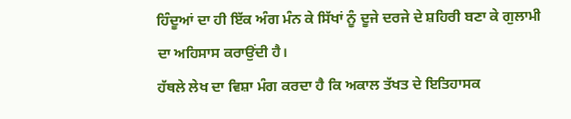ਹਿੰਦੂਆਂ ਦਾ ਹੀ ਇੱਕ ਅੰਗ ਮੰਨ ਕੇ ਸਿੱਖਾਂ ਨੂੰ ਦੂਜੇ ਦਰਜੇ ਦੇ ਸ਼ਹਿਰੀ ਬਣਾ ਕੇ ਗੁਲਾਮੀ ਦਾ ਅਹਿਸਾਸ ਕਰਾਉਂਦੀ ਹੈ।
ਹੱਥਲੇ ਲੇਖ ਦਾ ਵਿਸ਼ਾ ਮੰਗ ਕਰਦਾ ਹੈ ਕਿ ਅਕਾਲ ਤੱਖਤ ਦੇ ਇਤਿਹਾਸਕ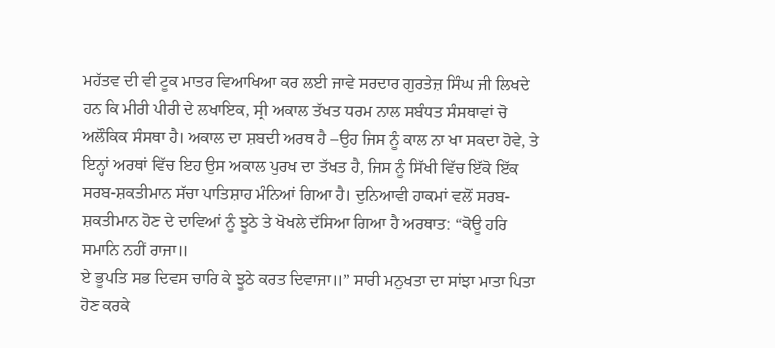ਮਹੱਤਵ ਦੀ ਵੀ ਟੂਕ ਮਾਤਰ ਵਿਆਖਿਆ ਕਰ ਲਈ ਜਾਵੇ ਸਰਦਾਰ ਗੁਰਤੇਜ਼ ਸਿੰਘ ਜੀ ਲਿਖਦੇ ਹਨ ਕਿ ਮੀਰੀ ਪੀਰੀ ਦੇ ਲਖਾਇਕ, ਸ੍ਰੀ ਅਕਾਲ ਤੱਖਤ ਧਰਮ ਨਾਲ ਸਬੰਧਤ ਸੰਸਥਾਵਾਂ ਚੋ ਅਲੌਕਿਕ ਸੰਸਥਾ ਹੈ। ਅਕਾਲ ਦਾ ਸ਼ਬਦੀ ਅਰਥ ਹੈ –ਉਹ ਜਿਸ ਨੂੰ ਕਾਲ ਨਾ ਖਾ ਸਕਦਾ ਹੋਵੇ, ਤੇ ਇਨ੍ਹਾਂ ਅਰਥਾਂ ਵਿੱਚ ਇਹ ਉਸ ਅਕਾਲ ਪੁਰਖ ਦਾ ਤੱਖਤ ਹੈ, ਜਿਸ ਨੂੰ ਸਿੱਖੀ ਵਿੱਚ ਇੱਕੋ ਇੱਕ ਸਰਬ-ਸ਼ਕਤੀਮਾਨ ਸੱਚਾ ਪਾਤਿਸ਼ਾਹ ਮੰਨਿਆਂ ਗਿਆ ਹੈ। ਦੁਨਿਆਵੀ ਹਾਕਮਾਂ ਵਲੋਂ ਸਰਬ-ਸ਼ਕਤੀਮਾਨ ਹੋਣ ਦੇ ਦਾਵਿਆਂ ਨੂੰ ਝੂਠੇ ਤੇ ਖੋਖਲੇ ਦੱਸਿਆ ਗਿਆ ਹੈ ਅਰਥਾਤ: “ਕੋਊ ਹਰਿ ਸਮਾਨਿ ਨਹੀਂ ਰਾਜਾ॥
ਏ ਭੂਪਤਿ ਸਭ ਦਿਵਸ ਚਾਰਿ ਕੇ ਝੂਠੇ ਕਰਤ ਦਿਵਾਜਾ॥” ਸਾਰੀ ਮਨੁਖਤਾ ਦਾ ਸਾਂਝਾ ਮਾਤਾ ਪਿਤਾ ਹੋਣ ਕਰਕੇ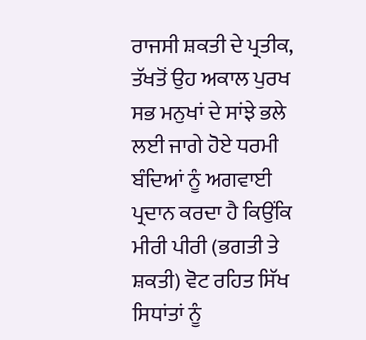ਰਾਜਸੀ ਸ਼ਕਤੀ ਦੇ ਪ੍ਰਤੀਕ, ਤੱਖਤੋਂ ਉਹ ਅਕਾਲ ਪੁਰਖ ਸਭ ਮਨੁਖਾਂ ਦੇ ਸਾਂਝੇ ਭਲੇ ਲਈ ਜਾਗੇ ਹੋਏ ਧਰਮੀ ਬੰਦਿਆਂ ਨੂੰ ਅਗਵਾਈ ਪ੍ਰਦਾਨ ਕਰਦਾ ਹੈ ਕਿਉਂਕਿ ਮੀਰੀ ਪੀਰੀ (ਭਗਤੀ ਤੇ ਸ਼ਕਤੀ) ਵੋਟ ਰਹਿਤ ਸਿੱਖ ਸਿਧਾਂਤਾਂ ਨੂੰ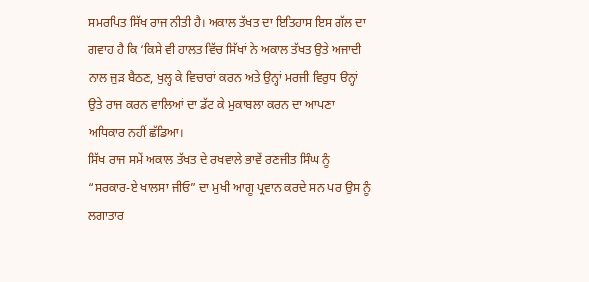ਸਮਰਪਿਤ ਸਿੱਖ ਰਾਜ ਨੀਤੀ ਹੈ। ਅਕਾਲ ਤੱਖਤ ਦਾ ਇਤਿਹਾਸ ਇਸ ਗੱਲ ਦਾ ਗਵਾਹ ਹੈ ਕਿ ‘ਕਿਸੇ ਵੀ ਹਾਲਤ ਵਿੱਚ ਸਿੱਖਾਂ ਨੇ ਅਕਾਲ ਤੱਖਤ ਉਤੇ ਅਜਾਦੀ ਨਾਲ ਜੁੜ ਬੈਠਣ, ਖੁਲ੍ਹ ਕੇ ਵਿਚਾਰਾਂ ਕਰਨ ਅਤੇ ਉਨ੍ਹਾਂ ਮਰਜੀ ਵਿਰੁਧ ੳਨ੍ਹਾਂ ਉਤੇ ਰਾਜ ਕਰਨ ਵਾਲਿਆਂ ਦਾ ਡੱਟ ਕੇ ਮੁਕਾਬਲਾ ਕਰਨ ਦਾ ਆਪਣਾ ਅਧਿਕਾਰ ਨਹੀਂ ਛੱਡਿਆ।
ਸਿੱਖ ਰਾਜ ਸਮੇਂ ਅਕਾਲ ਤੱਖਤ ਦੇ ਰਖਵਾਲੇ ਭਾਵੇਂ ਰਣਜੀਤ ਸਿੰਘ ਨੂੰ “ਸਰਕਾਰ-ਏ ਖਾਲਸਾ ਜੀਓ” ਦਾ ਮੁਖੀ ਆਗੂ ਪ੍ਰਵਾਨ ਕਰਦੇ ਸਨ ਪਰ ਉਸ ਨੂੰ ਲਗਾਤਾਰ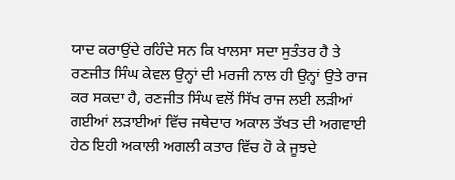ਯਾਦ ਕਰਾਉਂਦੇ ਰਹਿੰਦੇ ਸਨ ਕਿ ਖਾਲਸਾ ਸਦਾ ਸੁਤੰਤਰ ਹੈ ਤੇ ਰਣਜੀਤ ਸਿੰਘ ਕੇਵਲ ਉਨ੍ਹਾਂ ਦੀ ਮਰਜੀ ਨਾਲ ਹੀ ਉਨ੍ਹਾਂ ਉਤੇ ਰਾਜ ਕਰ ਸਕਦਾ ਹੈ, ਰਣਜੀਤ ਸਿੰਘ ਵਲੋਂ ਸਿੱਖ ਰਾਜ ਲਈ ਲੜੀਆਂ ਗਈਆਂ ਲੜਾਈਆਂ ਵਿੱਚ ਜਥੇਦਾਰ ਅਕਾਲ ਤੱਖਤ ਦੀ ਅਗਵਾਈ ਹੇਠ ਇਹੀ ਅਕਾਲੀ ਅਗਲੀ ਕਤਾਰ ਵਿੱਚ ਹੋ ਕੇ ਜੂਝਦੇ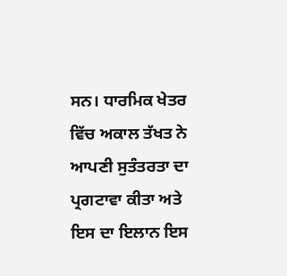ਸਨ। ਧਾਰਮਿਕ ਖੇਤਰ ਵਿੱਚ ਅਕਾਲ ਤੱਖਤ ਨੇ ਆਪਣੀ ਸੁਤੰਤਰਤਾ ਦਾ ਪ੍ਰਗਟਾਵਾ ਕੀਤਾ ਅਤੇ ਇਸ ਦਾ ਇਲਾਨ ਇਸ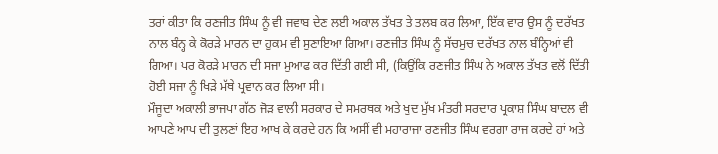ਤਰਾਂ ਕੀਤਾ ਕਿ ਰਣਜੀਤ ਸਿੰਘ ਨੂੰ ਵੀ ਜਵਾਬ ਦੇਣ ਲਈ ਅਕਾਲ ਤੱਖਤ ਤੇ ਤਲਬ ਕਰ ਲਿਆ, ਇੱਕ ਵਾਰ ਉਸ ਨੂੰ ਦਰੱਖਤ ਨਾਲ ਬੰਨ੍ਹ ਕੇ ਕੋਰੜੇ ਮਾਰਨ ਦਾ ਹੁਕਮ ਵੀ ਸੁਣਾਇਆ ਗਿਆ। ਰਣਜੀਤ ਸਿੰਘ ਨੂੰ ਸੱਚਮੁਚ ਦਰੱਖਤ ਨਾਲ ਬੰਨ੍ਹਿਆਂ ਵੀ ਗਿਆ। ਪਰ ਕੋਰੜੇ ਮਾਰਨ ਦੀ ਸਜਾ ਮੁਆਫ ਕਰ ਦਿੱਤੀ ਗਈ ਸੀ, (ਕਿਉਂਕਿ ਰਣਜੀਤ ਸਿੰਘ ਨੇ ਅਕਾਲ ਤੱਖਤ ਵਲੋਂ ਦਿੱਤੀ ਹੋਈ ਸਜਾ ਨੂੰ ਖਿੜੇ ਮੱਥੇ ਪ੍ਰਵਾਨ ਕਰ ਲਿਆ ਸੀ।
ਮੌਜੂਦਾ ਅਕਾਲੀ ਭਾਜਪਾ ਗੱਠ ਜੋੜ ਵਾਲੀ ਸਰਕਾਰ ਦੇ ਸਮਰਥਕ ਅਤੇ ਖੁਦ ਮੁੱਖ ਮੰਤਰੀ ਸਰਦਾਰ ਪ੍ਰਕਾਸ਼ ਸਿੰਘ ਬਾਦਲ ਵੀ ਆਪਣੇ ਆਪ ਦੀ ਤੁਲਣਾਂ ਇਹ ਆਖ ਕੇ ਕਰਦੇ ਹਨ ਕਿ ਅਸੀਂ ਵੀ ਮਹਾਰਾਜਾ ਰਣਜੀਤ ਸਿੰਘ ਵਰਗਾ ਰਾਜ ਕਰਦੇ ਹਾਂ ਅਤੇ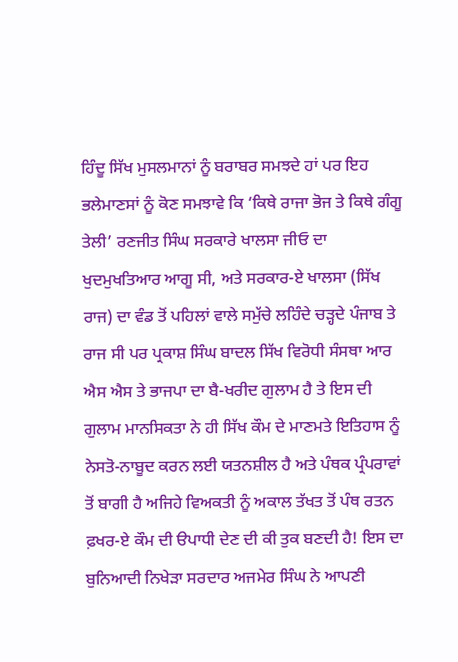ਹਿੰਦੂ ਸਿੱਖ ਮੁਸਲਮਾਨਾਂ ਨੂੰ ਬਰਾਬਰ ਸਮਝਦੇ ਹਾਂ ਪਰ ਇਹ ਭਲੇਮਾਣਸਾਂ ਨੂੰ ਕੋਣ ਸਮਝਾਵੇ ਕਿ ‘ਕਿਥੇ ਰਾਜਾ ਭੋਜ ਤੇ ਕਿਥੇ ਗੰਗੂ ਤੇਲੀ’ ਰਣਜੀਤ ਸਿੰਘ ਸਰਕਾਰੇ ਖਾਲਸਾ ਜੀਓ ਦਾ ਖੁਦਮੁਖਤਿਆਰ ਆਗੂ ਸੀ, ਅਤੇ ਸਰਕਾਰ-ਏ ਖਾਲਸਾ (ਸਿੱਖ ਰਾਜ) ਦਾ ਵੰਡ ਤੋਂ ਪਹਿਲਾਂ ਵਾਲੇ ਸਮੁੱਚੇ ਲਹਿੰਦੇ ਚੜ੍ਹਦੇ ਪੰਜਾਬ ਤੇ ਰਾਜ ਸੀ ਪਰ ਪ੍ਰਕਾਸ਼ ਸਿੰਘ ਬਾਦਲ ਸਿੱਖ ਵਿਰੋਧੀ ਸੰਸਥਾ ਆਰ ਐਸ ਐਸ ਤੇ ਭਾਜਪਾ ਦਾ ਬੈ-ਖਰੀਦ ਗੁਲਾਮ ਹੈ ਤੇ ਇਸ ਦੀ ਗੁਲਾਮ ਮਾਨਸਿਕਤਾ ਨੇ ਹੀ ਸਿੱਖ ਕੌਮ ਦੇ ਮਾਣਮਤੇ ਇਤਿਹਾਸ ਨੂੰ
ਨੇਸਤੋ-ਨਾਬੂਦ ਕਰਨ ਲਈ ਯਤਨਸ਼ੀਲ ਹੈ ਅਤੇ ਪੰਥਕ ਪ੍ਰੰਪਰਾਵਾਂ ਤੋਂ ਬਾਗੀ ਹੈ ਅਜਿਹੇ ਵਿਅਕਤੀ ਨੂੰ ਅਕਾਲ ਤੱਖਤ ਤੋਂ ਪੰਥ ਰਤਨ ਫ਼ਖਰ-ਏ ਕੌਮ ਦੀ ੳਪਾਧੀ ਦੇਣ ਦੀ ਕੀ ਤੁਕ ਬਣਦੀ ਹੈ! ਇਸ ਦਾ ਬੁਨਿਆਦੀ ਨਿਖੇੜਾ ਸਰਦਾਰ ਅਜਮੇਰ ਸਿੰਘ ਨੇ ਆਪਣੀ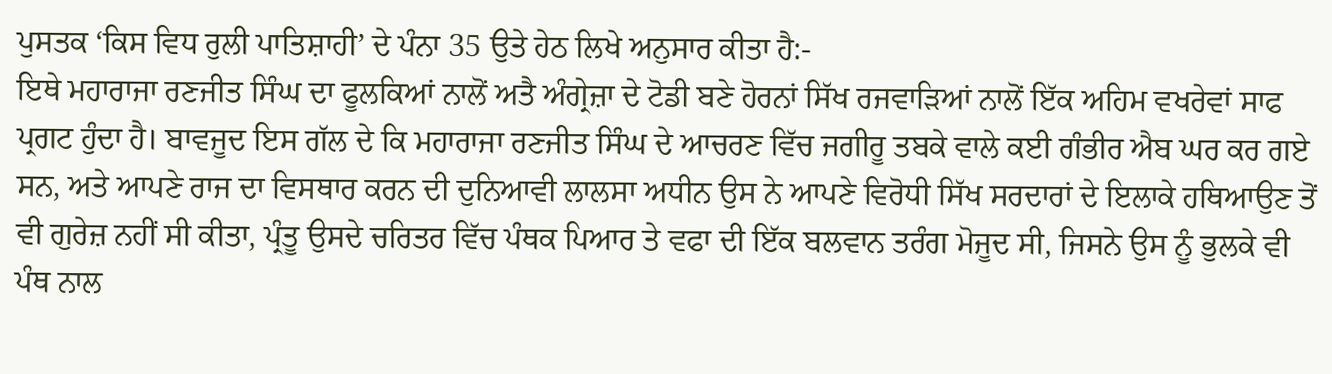ਪੁਸਤਕ ‘ਕਿਸ ਵਿਧ ਰੁਲੀ ਪਾਤਿਸ਼ਾਹੀ’ ਦੇ ਪੰਨਾ 35 ਉਤੇ ਹੇਠ ਲਿਖੇ ਅਨੁਸਾਰ ਕੀਤਾ ਹੈ:-
ਇਥੇ ਮਹਾਰਾਜਾ ਰਣਜੀਤ ਸਿੰਘ ਦਾ ਫੂਲਕਿਆਂ ਨਾਲੋਂ ਅਤੈ ਅੰਗ੍ਰੇਜ਼ਾ ਦੇ ਟੋਡੀ ਬਣੇ ਹੋਰਨਾਂ ਸਿੱਖ ਰਜਵਾੜਿਆਂ ਨਾਲੋਂ ਇੱਕ ਅਹਿਮ ਵਖਰੇਵਾਂ ਸਾਫ ਪ੍ਰਗਟ ਹੁੰਦਾ ਹੈ। ਬਾਵਜੂਦ ਇਸ ਗੱਲ ਦੇ ਕਿ ਮਹਾਰਾਜਾ ਰਣਜੀਤ ਸਿੰਘ ਦੇ ਆਚਰਣ ਵਿੱਚ ਜਗੀਰੂ ਤਬਕੇ ਵਾਲੇ ਕਈ ਗੰਭੀਰ ਐਬ ਘਰ ਕਰ ਗਏ ਸਨ, ਅਤੇ ਆਪਣੇ ਰਾਜ ਦਾ ਵਿਸਥਾਰ ਕਰਨ ਦੀ ਦੁਨਿਆਵੀ ਲਾਲਸਾ ਅਧੀਨ ਉਸ ਨੇ ਆਪਣੇ ਵਿਰੋਧੀ ਸਿੱਖ ਸਰਦਾਰਾਂ ਦੇ ਇਲਾਕੇ ਹਥਿਆਉਣ ਤੋਂ ਵੀ ਗੁਰੇਜ਼ ਨਹੀਂ ਸੀ ਕੀਤਾ, ਪ੍ਰੰਤੂ ਉਸਦੇ ਚਰਿਤਰ ਵਿੱਚ ਪੰਥਕ ਪਿਆਰ ਤੇ ਵਫਾ ਦੀ ਇੱਕ ਬਲਵਾਨ ਤਰੰਗ ਮੋਜੂਦ ਸੀ, ਜਿਸਨੇ ਉਸ ਨੂੰ ਭੁਲਕੇ ਵੀ ਪੰਥ ਨਾਲ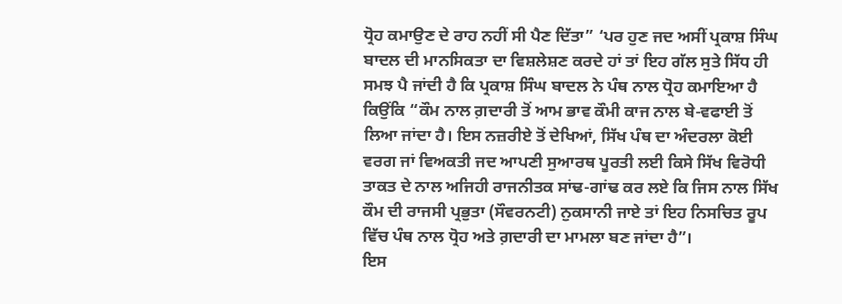ਧ੍ਰੋਹ ਕਮਾਉਣ ਦੇ ਰਾਹ ਨਹੀਂ ਸੀ ਪੈਣ ਦਿੱਤਾ” ‘ਪਰ ਹੁਣ ਜਦ ਅਸੀਂ ਪ੍ਰਕਾਸ਼ ਸਿੰਘ ਬਾਦਲ ਦੀ ਮਾਨਸਿਕਤਾ ਦਾ ਵਿਸ਼ਲੇਸ਼ਣ ਕਰਦੇ ਹਾਂ ਤਾਂ ਇਹ ਗੱਲ ਸੁਤੇ ਸਿੱਧ ਹੀ ਸਮਝ ਪੈ ਜਾਂਦੀ ਹੈ ਕਿ ਪ੍ਰਕਾਸ਼ ਸਿੰਘ ਬਾਦਲ ਨੇ ਪੰਥ ਨਾਲ ਧ੍ਰੋਹ ਕਮਾਇਆ ਹੈ ਕਿਉਂਕਿ “ਕੌਮ ਨਾਲ ਗ਼ਦਾਰੀ ਤੋਂ ਆਮ ਭਾਵ ਕੌਮੀ ਕਾਜ ਨਾਲ ਬੇ-ਵਫਾਈ ਤੋਂ ਲਿਆ ਜਾਂਦਾ ਹੈ। ਇਸ ਨਜ਼ਰੀਏ ਤੋਂ ਦੇਖਿਆਂ, ਸਿੱਖ ਪੰਥ ਦਾ ਅੰਦਰਲਾ ਕੋਈ ਵਰਗ ਜਾਂ ਵਿਅਕਤੀ ਜਦ ਆਪਣੀ ਸੁਆਰਥ ਪੂਰਤੀ ਲਈ ਕਿਸੇ ਸਿੱਖ ਵਿਰੋਧੀ ਤਾਕਤ ਦੇ ਨਾਲ ਅਜਿਹੀ ਰਾਜਨੀਤਕ ਸਾਂਢ-ਗਾਂਢ ਕਰ ਲਏ ਕਿ ਜਿਸ ਨਾਲ ਸਿੱਖ ਕੌਮ ਦੀ ਰਾਜਸੀ ਪ੍ਰਭੁਤਾ (ਸੌਵਰਨਟੀ) ਨੁਕਸਾਨੀ ਜਾਏ ਤਾਂ ਇਹ ਨਿਸਚਿਤ ਰੂਪ ਵਿੱਚ ਪੰਥ ਨਾਲ ਧ੍ਰੋਹ ਅਤੇ ਗ਼ਦਾਰੀ ਦਾ ਮਾਮਲਾ ਬਣ ਜਾਂਦਾ ਹੈ”।
ਇਸ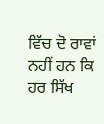ਵਿੱਚ ਦੋ ਰਾਵਾਂ ਨਹੀਂ ਹਨ ਕਿ ਹਰ ਸਿੱਖ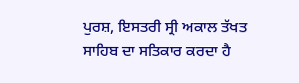ਪੁਰਸ਼, ਇਸਤਰੀ ਸ੍ਰੀ ਅਕਾਲ ਤੱਖਤ ਸਾਹਿਬ ਦਾ ਸਤਿਕਾਰ ਕਰਦਾ ਹੈ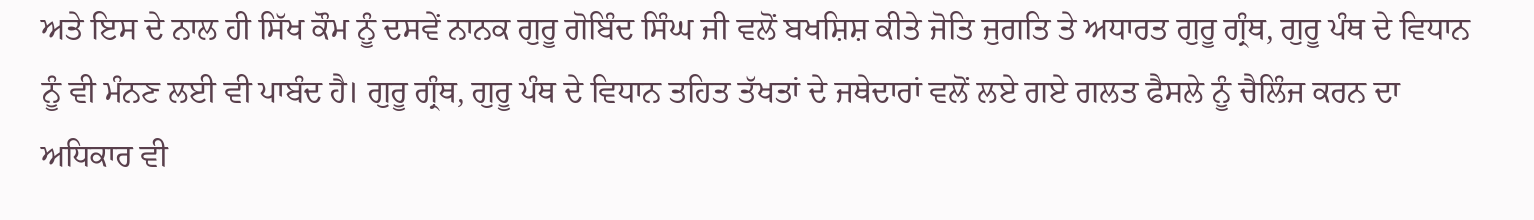ਅਤੇ ਇਸ ਦੇ ਨਾਲ ਹੀ ਸਿੱਖ ਕੌਮ ਨੂੰ ਦਸਵੇਂ ਨਾਨਕ ਗੁਰੂ ਗੋਬਿੰਦ ਸਿੰਘ ਜੀ ਵਲੋਂ ਬਖਸ਼ਿਸ਼ ਕੀਤੇ ਜੋਤਿ ਜੁਗਤਿ ਤੇ ਅਧਾਰਤ ਗੁਰੂ ਗ੍ਰੰਥ, ਗੁਰੂ ਪੰਥ ਦੇ ਵਿਧਾਨ ਨੂੰ ਵੀ ਮੰਨਣ ਲਈ ਵੀ ਪਾਬੰਦ ਹੈ। ਗੁਰੂ ਗ੍ਰੰਥ, ਗੁਰੂ ਪੰਥ ਦੇ ਵਿਧਾਨ ਤਹਿਤ ਤੱਖਤਾਂ ਦੇ ਜਥੇਦਾਰਾਂ ਵਲੋਂ ਲਏ ਗਏ ਗਲਤ ਫੈਸਲੇ ਨੂੰ ਚੈਲਿੰਜ ਕਰਨ ਦਾ ਅਧਿਕਾਰ ਵੀ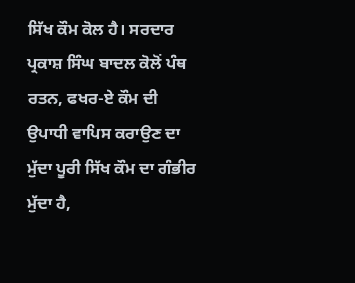ਸਿੱਖ ਕੌਮ ਕੋਲ ਹੈ। ਸਰਦਾਰ ਪ੍ਰਕਾਸ਼ ਸਿੰਘ ਬਾਦਲ ਕੋਲੋਂ ਪੰਥ ਰਤਨ, ਫਖਰ-ਏ ਕੌਮ ਦੀ ਉਪਾਧੀ ਵਾਪਿਸ ਕਰਾਉਣ ਦਾ ਮੁੱਦਾ ਪੂਰੀ ਸਿੱਖ ਕੌਮ ਦਾ ਗੰਭੀਰ ਮੁੱਦਾ ਹੈ,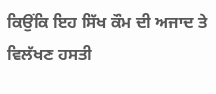ਕਿਉਂਕਿ ਇਹ ਸਿੱਖ ਕੌਮ ਦੀ ਅਜਾਦ ਤੇ ਵਿਲੱਖਣ ਹਸਤੀ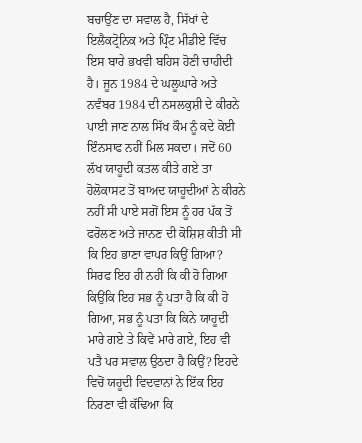ਬਚਾਉਂਣ ਦਾ ਸਵਾਲ ਹੈ, ਸਿੱਖਾਂ ਦੇ ਇਲੈਕਟ੍ਰੋਨਿਕ ਅਤੇ ਪ੍ਰਿੰਟ ਮੀਡੀਏ ਵਿੱਚ ਇਸ ਬਾਰੇ ਭਖਵੀ ਬਹਿਸ ਹੋਣੀ ਚਾਹੀਦੀ ਹੈ। ਜੂਨ 1984 ਦੇ ਘਲੂਘਾਰੇ ਅਤੇ ਨਵੰਬਰ 1984 ਦੀ ਨਸਲਕੁਸ਼ੀ ਦੇ ਕੀਰਨੇ ਪਾਈ ਜਾਣ ਨਾਲ ਸਿੱਖ ਕੌਮ ਨੂੰ ਕਦੇ ਕੋਈ ਇੰਨਸਾਫ ਨਹੀਂ ਮਿਲ ਸਕਦਾ। ਜਦੋਂ 60 ਲੱਖ ਯਾਹੂਦੀ ਕਤਲ ਕੀਤੇ ਗਏ ਤਾ ਹੋਲੋਕਾਸਟ ਤੋਂ ਬਾਅਦ ਯਾਹੂਦੀਆਂ ਨੇ ਕੀਰਨੇ ਨਹੀਂ ਸੀ ਪਾਏ ਸਗੋਂ ਇਸ ਨੂੰ ਹਰ ਪੱਕ ਤੋਂ ਫਰੋਲਣ ਅਤੇ ਜਾਨਣ ਦੀ ਕੋਸ਼ਿਸ਼ ਕੀਤੀ ਸੀ ਕਿ ਇਹ ਭਾਣਾ ਵਾਪਰ ਕਿਉਂ ਗਿਆ? ਸਿਰਫ ਇਹ ਹੀ ਨਹੀਂ ਕਿ ਕੀ ਹੋ ਗਿਆ ਕਿਉਂਕਿ ਇਹ ਸਭ ਨੂੰ ਪਤਾ ਹੈ ਕਿ ਕੀ ਹੋ ਗਿਆ, ਸਭ ਨੂੰ ਪਤਾ ਕਿ ਕਿਨੇ ਯਾਹੂਦੀ ਮਾਰੇ ਗਏ ਤੇ ਕਿਵੇਂ ਮਾਰੇ ਗਏ, ਇਹ ਵੀ ਪਤੈ ਪਰ ਸਵਾਲ ਉਠਦਾ ਹੈ ਕਿਉਂ? ਇਹਦੇ ਵਿਚੋਂ ਯਹੂਦੀ ਵਿਦਵਾਨਾਂ ਨੇ ਇੱਕ ਇਹ ਨਿਰਣਾ ਵੀ ਕੱਢਿਆ ਕਿ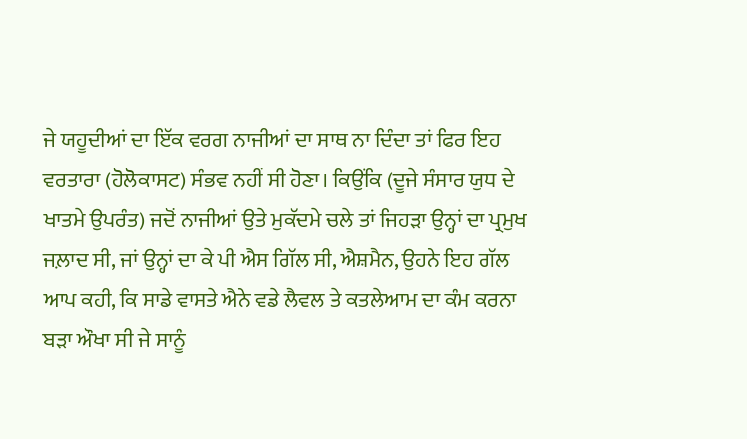ਜੇ ਯਹੂਦੀਆਂ ਦਾ ਇੱਕ ਵਰਗ ਨਾਜੀਆਂ ਦਾ ਸਾਥ ਨਾ ਦਿੰਦਾ ਤਾਂ ਫਿਰ ਇਹ ਵਰਤਾਰਾ (ਹੋਲੋਕਾਸਟ) ਸੰਭਵ ਨਹੀਂ ਸੀ ਹੋਣਾ। ਕਿਉਂਕਿ (ਦੂਜੇ ਸੰਸਾਰ ਯੁਧ ਦੇ ਖਾਤਮੇ ਉਪਰੰਤ) ਜਦੋਂ ਨਾਜੀਆਂ ਉਤੇ ਮੁਕੱਦਮੇ ਚਲੇ ਤਾਂ ਜਿਹੜਾ ਉਨ੍ਹਾਂ ਦਾ ਪ੍ਰਮੁਖ ਜਲ਼ਾਦ ਸੀ, ਜਾਂ ਉਨ੍ਹਾਂ ਦਾ ਕੇ ਪੀ ਐਸ ਗਿੱਲ ਸੀ, ਐਸ਼ਮੈਨ, ਉਹਨੇ ਇਹ ਗੱਲ ਆਪ ਕਹੀ, ਕਿ ਸਾਡੇ ਵਾਸਤੇ ਐਨੇ ਵਡੇ ਲੈਵਲ ਤੇ ਕਤਲੇਆਮ ਦਾ ਕੰਮ ਕਰਨਾ ਬੜਾ ਔਖਾ ਸੀ ਜੇ ਸਾਨੂੰ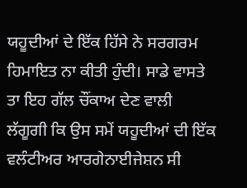ਯਹੂਦੀਆਂ ਦੇ ਇੱਕ ਹਿੱਸੇ ਨੇ ਸਰਗਰਮ ਹਿਮਾਇਤ ਨਾ ਕੀਤੀ ਹੁੰਦੀ। ਸਾਡੇ ਵਾਸਤੇ ਤਾ ਇਹ ਗੱਲ ਚੌਂਕਾਅ ਦੇਣ ਵਾਲੀ ਲੱਗੂਗੀ ਕਿ ਉਸ ਸਮੇਂ ਯਹੂਦੀਆਂ ਦੀ ਇੱਕ ਵਲੰਟੀਅਰ ਆਰਗੇਨਾਈਜੇਸ਼ਨ ਸੀ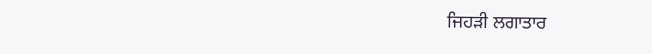ਜਿਹੜੀ ਲਗਾਤਾਰ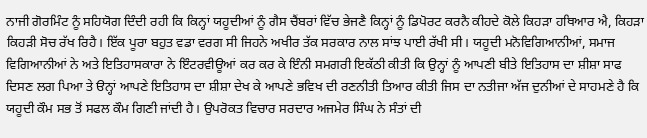ਨਾਜੀ ਗੋਰਮਿੰਟ ਨੂੰ ਸਹਿਯੋਗ ਦਿੰਦੀ ਰਹੀ ਕਿ ਕਿਨ੍ਹਾਂ ਯਹੂਦੀਆਂ ਨੂੰ ਗੈਸ ਚੈਂਬਰਾਂ ਵਿੱਚ ਭੇਜਣੈ ਕਿਨ੍ਹਾਂ ਨੂੰ ਡਿਪੋਰਟ ਕਰਨੈ ਕੀਹਦੇ ਕੋਲੇ ਕਿਹੜਾ ਹਥਿਆਰ ਐ, ਕਿਹੜਾ ਕਿਹੜੀ ਸੋਚ ਰੱਖ ਰਿਹੈ। ਇੱਕ ਪੂਰਾ ਬਹੁਤ ਵਡਾ ਵਰਗ ਸੀ ਜਿਹਨੇ ਅਖੀਰ ਤੱਕ ਸਰਕਾਰ ਨਾਲ ਸਾਂਝ ਪਾਈ ਰੱਖੀ ਸੀ। ਯਹੂਦੀ ਮਨੋਵਿਗਿਆਨੀਆਂ, ਸਮਾਜ ਵਿਗਿਆਨੀਆਂ ਨੇ ਅਤੇ ਇਤਿਹਾਸਕਾਰਾ ਨੇ ਇੰਟਰਵੀਊਆਂ ਕਰ ਕਰ ਕੇ ਇੰਨੀ ਸਮਗਰੀ ਇਕੱਠੀ ਕੀਤੀ ਕਿ ਉਨ੍ਹਾਂ ਨੂੰ ਆਪਣੀ ਬੀਤੇ ਇਤਿਹਾਸ ਦਾ ਸ਼ੀਸ਼ਾ ਸਾਫ ਦਿਸਣ ਲਗ ਪਿਆ ਤੇ ੳਨ੍ਹਾਂ ਆਪਣੇ ਇਤਿਹਾਸ ਦਾ ਸ਼ੀਸ਼ਾ ਦੇਖ ਕੇ ਆਪਣੇ ਭਵਿਖ ਦੀ ਰਣਨੀਤੀ ਤਿਆਰ ਕੀਤੀ ਜਿਸ ਦਾ ਨਤੀਜਾ ਅੱਜ ਦੁਨੀਆਂ ਦੇ ਸਾਹਮਣੇ ਹੈ ਕਿ ਯਹੂਦੀ ਕੌਮ ਸਭ ਤੋਂ ਸਫਲ ਕੌਮ ਗਿਣੀ ਜਾਂਦੀ ਹੈ। ਉਪਰੋਕਤ ਵਿਚਾਰ ਸਰਦਾਰ ਅਜਮੇਰ ਸਿੰਘ ਨੇ ਸੰਤਾਂ ਦੀ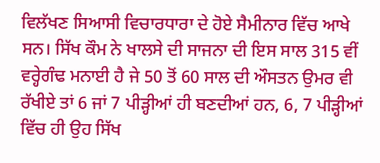ਵਿਲੱਖਣ ਸਿਆਸੀ ਵਿਚਾਰਧਾਰਾ ਦੇ ਹੋਏ ਸੈਮੀਨਾਰ ਵਿੱਚ ਆਖੇ ਸਨ। ਸਿੱਖ ਕੌਮ ਨੇ ਖਾਲਸੇ ਦੀ ਸਾਜਨਾ ਦੀ ਇਸ ਸਾਲ 315 ਵੀਂ ਵਰ੍ਹੇਗੰਢ ਮਨਾਈ ਹੈ ਜੇ 50 ਤੋਂ 60 ਸਾਲ ਦੀ ਔਸਤਨ ਉਮਰ ਵੀ ਰੱਖੀਏ ਤਾਂ 6 ਜਾਂ 7 ਪੀੜ੍ਹੀਆਂ ਹੀ ਬਣਦੀਆਂ ਹਨ, 6, 7 ਪੀੜ੍ਹੀਆਂ ਵਿੱਚ ਹੀ ਉਹ ਸਿੱਖ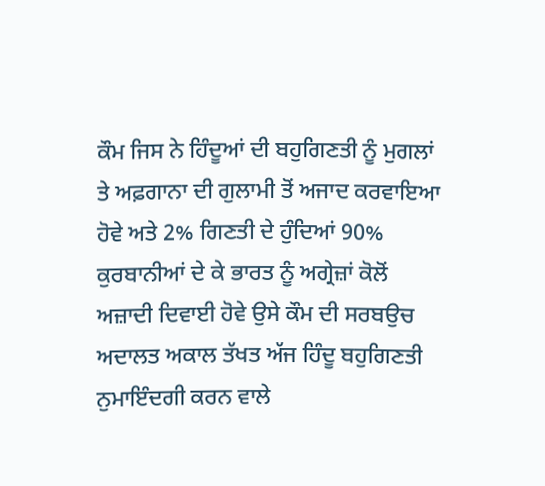ਕੌਮ ਜਿਸ ਨੇ ਹਿੰਦੂਆਂ ਦੀ ਬਹੁਗਿਣਤੀ ਨੂੰ ਮੁਗਲਾਂ ਤੇ ਅਫ਼ਗਾਨਾ ਦੀ ਗੁਲਾਮੀ ਤੋਂ ਅਜਾਦ ਕਰਵਾਇਆ ਹੋਵੇ ਅਤੇ 2% ਗਿਣਤੀ ਦੇ ਹੁੰਦਿਆਂ 90% ਕੁਰਬਾਨੀਆਂ ਦੇ ਕੇ ਭਾਰਤ ਨੂੰ ਅਗ੍ਰੇਜ਼ਾਂ ਕੋਲੋਂ ਅਜ਼ਾਦੀ ਦਿਵਾਈ ਹੋਵੇ ਉਸੇ ਕੌਮ ਦੀ ਸਰਬਉਚ ਅਦਾਲਤ ਅਕਾਲ ਤੱਖਤ ਅੱਜ ਹਿੰਦੂ ਬਹੁਗਿਣਤੀ ਨੁਮਾਇੰਦਗੀ ਕਰਨ ਵਾਲੇ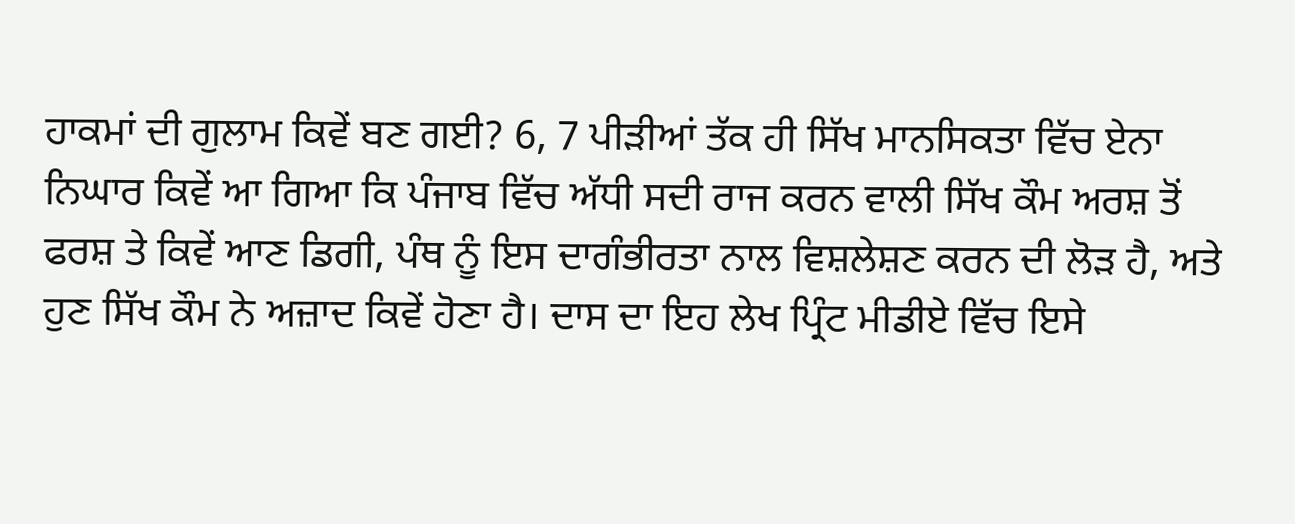ਹਾਕਮਾਂ ਦੀ ਗੁਲਾਮ ਕਿਵੇਂ ਬਣ ਗਈ? 6, 7 ਪੀੜੀਆਂ ਤੱਕ ਹੀ ਸਿੱਖ ਮਾਨਸਿਕਤਾ ਵਿੱਚ ਏਨਾ ਨਿਘਾਰ ਕਿਵੇਂ ਆ ਗਿਆ ਕਿ ਪੰਜਾਬ ਵਿੱਚ ਅੱਧੀ ਸਦੀ ਰਾਜ ਕਰਨ ਵਾਲੀ ਸਿੱਖ ਕੌਮ ਅਰਸ਼ ਤੋਂ ਫਰਸ਼ ਤੇ ਕਿਵੇਂ ਆਣ ਡਿਗੀ, ਪੰਥ ਨੂੰ ਇਸ ਦਾਗੰਭੀਰਤਾ ਨਾਲ ਵਿਸ਼ਲੇਸ਼ਣ ਕਰਨ ਦੀ ਲੋੜ ਹੈ, ਅਤੇ ਹੁਣ ਸਿੱਖ ਕੌਮ ਨੇ ਅਜ਼ਾਦ ਕਿਵੇਂ ਹੋਣਾ ਹੈ। ਦਾਸ ਦਾ ਇਹ ਲੇਖ ਪ੍ਰਿੰਟ ਮੀਡੀਏ ਵਿੱਚ ਇਸੇ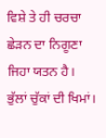ਵਿਸ਼ੇ ਤੇ ਹੀ ਚਰਚਾ ਛੇੜਨ ਦਾ ਨਿਗੂਣਾ ਜਿਹਾ ਯਤਨ ਹੈ।
ਭੁੱਲਾਂ ਚੁੱਕਾਂ ਦੀ ਖਿਮਾਂ।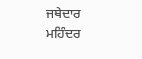ਜਥੇਦਾਰ ਮਹਿੰਦਰ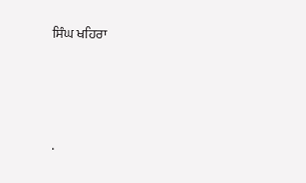ਸਿੰਘ ਖਹਿਰਾ




.